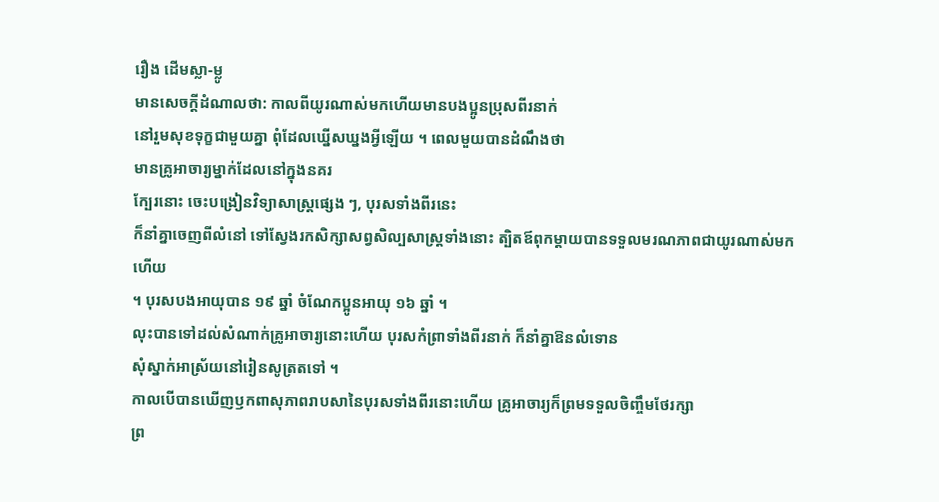រឿង ដើមស្លា-ម្លូ
មានសេចក្ដីដំណាលថា: កាលពីយូរណាស់មកហើយមានបងប្អូនប្រុសពីរនាក់
នៅរួមសុខទុក្ខជាមួយគ្នា ពុំដែលឃ្នើសឃ្នងអ្វីឡើយ ។ ពេលមួយបានដំណឹងថា
មានគ្រូអាចារ្យម្នាក់ដែលនៅក្នុងនគរ
ក្បែរនោះ ចេះបង្រៀនវិទ្យាសាស្ត្រផ្សេង ៗ, បុរសទាំងពីរនេះ
ក៏នាំគ្នាចេញពីលំនៅ ទៅស្វែងរកសិក្សាសព្វសិល្បសាស្ត្រទាំងនោះ ត្បិតឪពុកម្ដាយបានទទួលមរណភាពជាយូរណាស់មកហើយ
។ បុរសបងអាយុបាន ១៩ ឆ្នាំ ចំណែកប្អូនអាយុ ១៦ ឆ្នាំ ។
លុះបានទៅដល់សំណាក់គ្រូអាចារ្យនោះហើយ បុរសកំព្រាទាំងពីរនាក់ ក៏នាំគ្នាឱនលំទោន
សុំស្នាក់អាស្រ័យនៅរៀនសូត្រតទៅ ។
កាលបើបានឃើញឫកពាសុភាពរាបសានៃបុរសទាំងពីរនោះហើយ គ្រូអាចារ្យក៏ព្រមទទួលចិញ្ចឹមថែរក្សា
ព្រ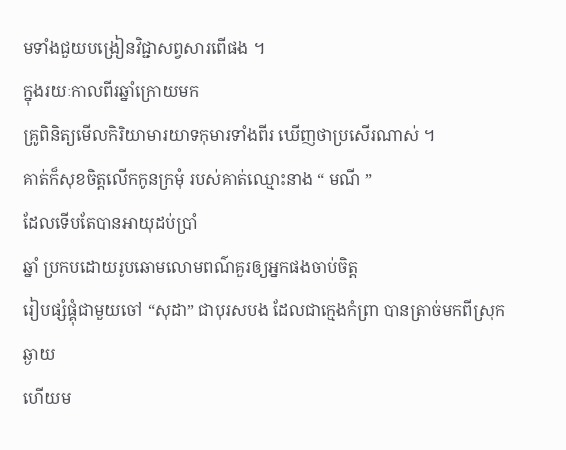មទាំងជួយបង្រៀនវិជ្ជាសព្វសារពើផង ។
ក្នុងរយៈកាលពីរឆ្នាំក្រោយមក
គ្រូពិនិត្យមើលកិរិយាមារយាទកុមារទាំងពីរ ឃើញថាប្រសើរណាស់ ។
គាត់ក៏សុខចិត្តលើកកូនក្រមុំ របស់គាត់ឈ្មោះនាង “ មណី ”
ដែលទើបតែបានអាយុដប់ប្រាំ
ឆ្នាំ ប្រកបដោយរូបឆោមលោមពណ៌គួរឲ្យអ្នកផងចាប់ចិត្ត
រៀបផ្សំផ្គុំជាមួយចៅ “សុដា” ជាបុរសបង ដែលជាក្មេងកំព្រា បានត្រាច់មកពីស្រុកឆ្ងាយ
ហើយម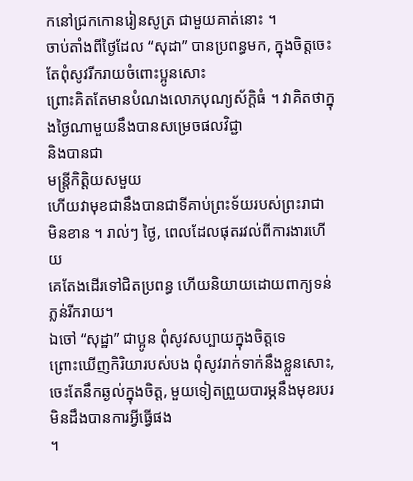កនៅជ្រកកោនរៀនសូត្រ ជាមួយគាត់នោះ ។
ចាប់តាំងពីថ្ងៃដែល “សុដា” បានប្រពន្ធមក, ក្នុងចិត្តចេះតែពុំសូវរីករាយចំពោះប្អូនសោះ
ព្រោះគិតតែមានបំណងលោភបុណ្យស័ក្ដិធំ ។ វាគិតថាក្នុងថ្ងៃណាមួយនឹងបានសម្រេចផលវិជ្ជា
និងបានជា
មន្ត្រីកិត្តិយសមួយ
ហើយវាមុខជានឹងបានជាទីគាប់ព្រះទ័យរបស់ព្រះរាជា មិនខាន ។ រាល់ៗ ថ្ងៃ, ពេលដែលផុតរវល់ពីការងារហើយ
គេតែងដើរទៅជិតប្រពន្ធ ហើយនិយាយដោយពាក្យទន់ភ្លន់រីករាយ។
ឯចៅ “សុដ្ឋា” ជាប្អូន ពុំសូវសប្បាយក្នុងចិត្តទេ
ព្រោះឃើញកិរិយារបស់បង ពុំសូវរាក់ទាក់នឹងខ្លួនសោះ, ចេះតែនឹកឆ្ងល់ក្នុងចិត្ត, មួយទៀតព្រួយបារម្ភនឹងមុខរបរមិនដឹងបានការអ្វីធ្វើផង
។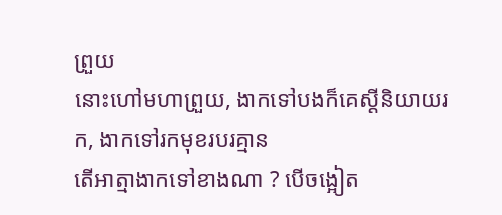ព្រួយ
នោះហៅមហាព្រួយ, ងាកទៅបងក៏គេស្ដីនិយាយរក, ងាកទៅរកមុខរបរគ្មាន
តើអាត្មាងាកទៅខាងណា ? បើចង្អៀត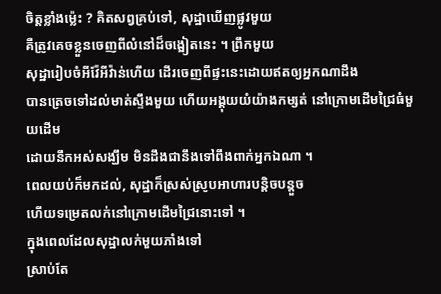ចិត្តខ្លាំងម៉េ្លះ ? គិតសព្វគ្រប់ទៅ, សុដ្ឋាឃើញផ្លូវមួយ
គឺត្រូវគេចខ្លួនចេញពីលំនៅដ៏ចង្អៀតនេះ ។ ព្រឹកមួយ
សុដ្ឋារៀបចំអីវ៉ែអីវ៉ាន់ហើយ ដើរចេញពីផ្ទះនេះដោយឥតឲ្យអ្នកណាដឹង
បានត្រេចទៅដល់មាត់ស្ទឹងមួយ ហើយអង្គុយយំយ៉ាងកម្សត់ នៅក្រោមដើមជ្រៃធំមួយដើម
ដោយនឹកអស់សង្ឃឹម មិនដឹងជានឹងទៅពឹងពាក់អ្នកឯណា ។
ពេលយប់ក៏មកដល់, សុដ្ឋាក៏ស្រស់ស្រូបអាហារបន្តិចបន្តួច
ហើយទម្រេតលក់នៅក្រោមដើមជ្រៃនោះទៅ ។
ក្នុងពេលដែលសុដ្ឋាលក់មួយភាំងទៅ
ស្រាប់តែ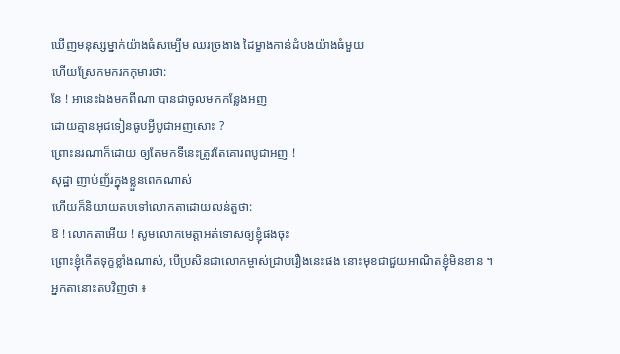ឃើញមនុស្សម្នាក់យ៉ាងធំសម្បើម ឈរច្រងាង ដៃម្ខាងកាន់ដំបងយ៉ាងធំមួយ
ហើយស្រែកមករកកុមារថា:
នែ ! អានេះឯងមកពីណា បានជាចូលមកកន្លែងអញ
ដោយគ្មានអុជទៀនធូបអ្វីបូជាអញសោះ ?
ព្រោះនរណាក៏ដោយ ឲ្យតែមកទីនេះត្រូវតែគោរពបូជាអញ !
សុដ្ឋា ញាប់ញ័រក្នុងខ្លួនពេកណាស់
ហើយក៏និយាយតបទៅលោកតាដោយលន់តួថា:
ឱ ! លោកតាអើយ ! សូមលោកមេត្តាអត់ទោសឲ្យខ្ញុំផងចុះ
ព្រោះខ្ញុំកើតទុក្ខខ្លាំងណាស់, បើប្រសិនជាលោកម្ចាស់ជ្រាបរឿងនេះផង នោះមុខជាជួយអាណិតខ្ញុំមិនខាន ។
អ្នកតានោះតបវិញថា ៖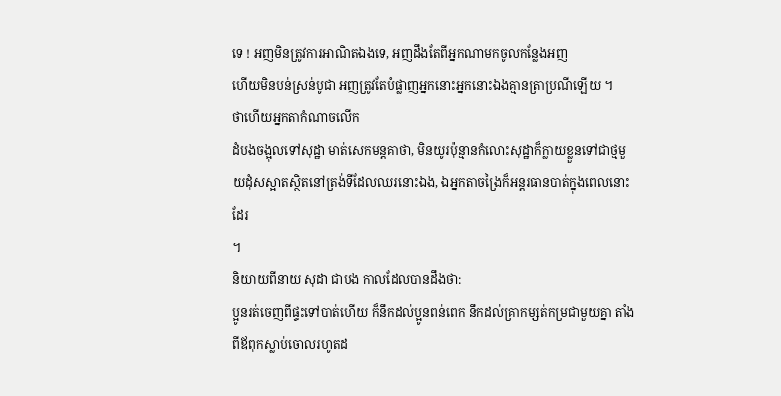ទេ ! អញមិនត្រូវការអាណិតឯងទេ, អញដឹងតែពីអ្នកណាមកចូលកន្លែងអញ
ហើយមិនបន់ស្រន់បូជា អញត្រូវតែបំផ្លាញអ្នកនោះអ្នកនោះឯងគ្មានត្រាប្រណីឡើយ ។
ថាហើយអ្នកតាកំណាចលើក
ដំបងចង្អុលទៅសុដ្ឋា មាត់សេកមន្តគាថា, មិនយូរប៉ុន្មានកំលោះសុដ្ឋាក៏ក្លាយខ្លួនទៅជាថ្មមួយដុំសស្អាតស្ថិតនៅត្រង់ទីដែលឈរនោះឯង, ឯអ្នកតាចង្រៃក៏អន្តរធានបាត់ក្នុងពេលនោះដែរ
។
និយាយពីនាយ សុដា ជាបង កាលដែលបានដឹងថា:
ប្អូនរត់ចេញពីផ្ទះទៅបាត់ហើយ ក៏នឹកដល់ប្អូនពន់ពេក នឹកដល់គ្រាកម្សត់កម្រជាមួយគ្នា តាំងពីឪពុកស្លាប់ចោលរហូតដ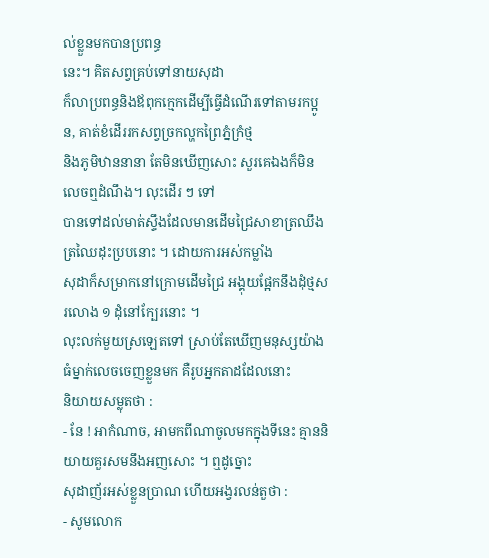ល់ខ្លួនមកបានប្រពន្ធ
នេះ។ គិតសព្វគ្រប់ទៅនាយសុដា
ក៏លាប្រពន្ធនិងឪពុកក្មេកដើម្បីធ្វើដំណើរទៅតាមរកប្អូន, គាត់ខំដើររកសព្វច្រកល្ហកព្រៃភ្នំក្រំថ្ម
និងភូមិឋាននានា តែមិនឃើញសោះ សួរគេឯងក៏មិនលេចឮដំណឹង។ លុះដើរ ៗ ទៅ
បានទៅដល់មាត់ស្ទឹងដែលមានដើមជ្រៃសាខាត្រឈឹងត្រឈៃដុះប្របនោះ ។ ដោយការអស់កម្លាំង
សុដាក៏សម្រាកនៅក្រោមដើមជ្រៃ អង្គុយផ្អែកនឹងដុំថ្មសរលោង ១ ដុំនៅក្បែរនោះ ។
លុះលក់មួយស្រឡេតទៅ ស្រាប់តែឃើញមនុស្សយ៉ាងធំម្នាក់លេចចេញខ្លួនមក គឺរូបអ្នកតាដដែលនោះ
និយាយសម្លុតថា :
- នែ ! អាកំណាច, អាមកពីណាចូលមកក្នុងទីនេះ គ្មាននិយាយគួរសមនឹងអញសោះ ។ ឮដូច្នោះ
សុដាញ័រអស់ខ្លួនប្រាណ ហើយអង្វរលន់តួថា :
- សូមលោក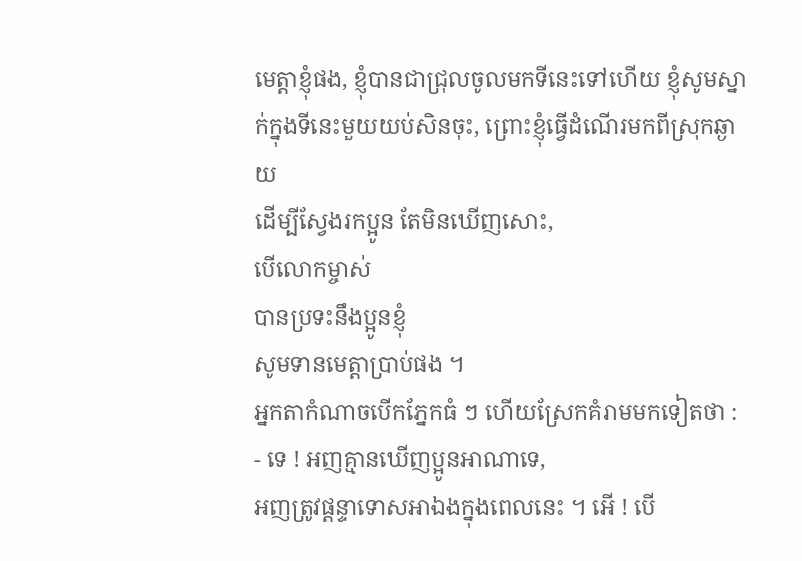មេត្តាខ្ញុំផង, ខ្ញុំបានជាជ្រុលចូលមកទីនេះទៅហើយ ខ្ញុំសូមស្នាក់ក្នុងទីនេះមួយយប់សិនចុះ, ព្រោះខ្ញុំធ្វើដំណើរមកពីស្រុកឆ្ងាយ
ដើម្បីស្វែងរកប្អូន តែមិនឃើញសោះ,
បើលោកម្ចាស់
បានប្រទះនឹងប្អូនខ្ញុំ
សូមទានមេត្តាប្រាប់ផង ។
អ្នកតាកំណាចបើកភ្នែកធំ ៗ ហើយស្រែកគំរាមមកទៀតថា :
- ទេ ! អញគ្មានឃើញប្អូនអាណាទេ,
អញត្រូវផ្ដន្ទាទោសអាឯងក្នុងពេលនេះ ។ អើ ! បើ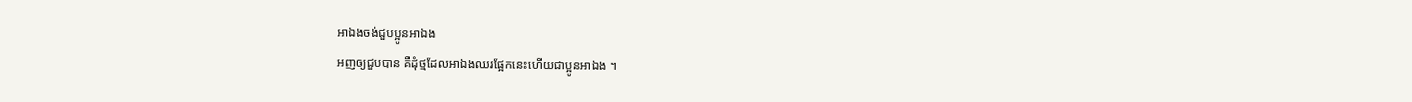អាឯងចង់ជួបប្អូនអាឯង
អញឲ្យជួបបាន គឺដុំថ្មដែលអាឯងឈរផ្អែកនេះហើយជាប្អូនអាឯង ។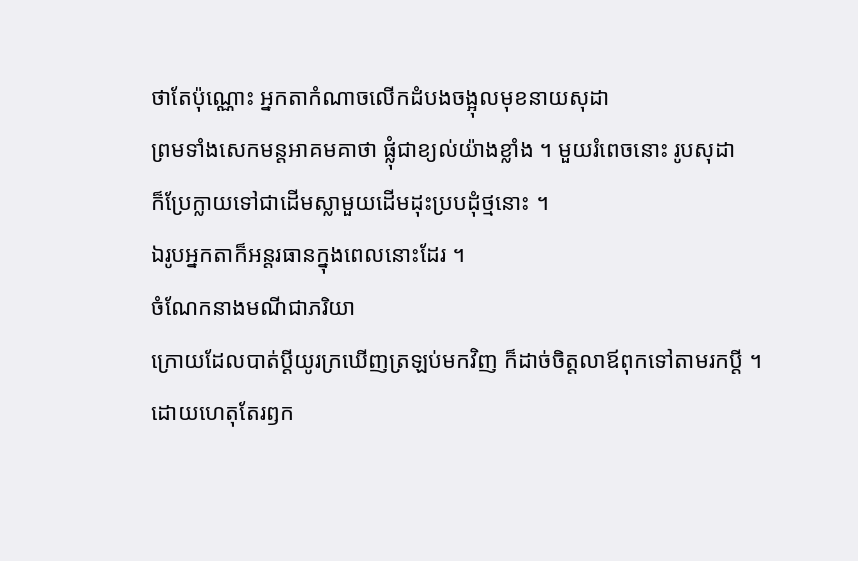ថាតែប៉ុណ្ណោះ អ្នកតាកំណាចលើកដំបងចង្អុលមុខនាយសុដា
ព្រមទាំងសេកមន្តអាគមគាថា ផ្លុំជាខ្យល់យ៉ាងខ្លាំង ។ មួយរំពេចនោះ រូបសុដា
ក៏ប្រែក្លាយទៅជាដើមស្លាមួយដើមដុះប្របដុំថ្មនោះ ។
ឯរូបអ្នកតាក៏អន្តរធានក្នុងពេលនោះដែរ ។
ចំណែកនាងមណីជាភរិយា
ក្រោយដែលបាត់ប្ដីយូរក្រឃើញត្រឡប់មកវិញ ក៏ដាច់ចិត្តលាឪពុកទៅតាមរកប្ដី ។
ដោយហេតុតែរឭក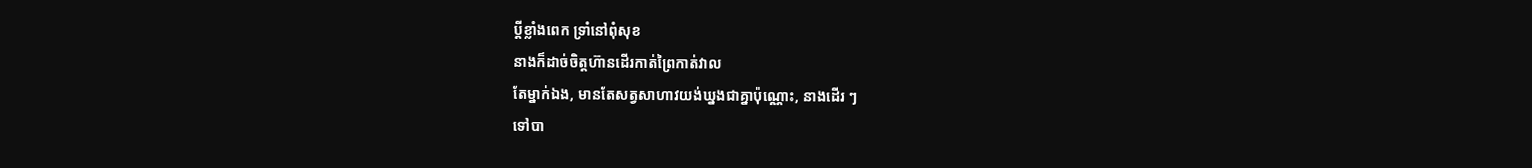ប្ដីខ្លាំងពេក ទ្រាំនៅពុំសុខ
នាងក៏ដាច់ចិត្តហ៊ានដើរកាត់ព្រៃកាត់វាល
តែម្នាក់ឯង, មានតែសត្វសាហាវយង់ឃ្នងជាគ្នាប៉ុណ្ណោះ, នាងដើរ ៗ
ទៅបា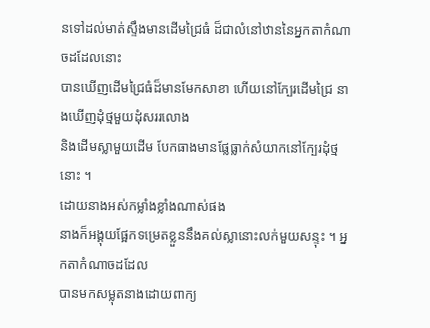នទៅដល់មាត់ស្ទឹងមានដើមជ្រៃធំ ដ៏ជាលំនៅឋាននៃអ្នកតាកំណាចដដែលនោះ
បានឃើញដើមជ្រៃធំដ៏មានមែកសាខា ហើយនៅក្បែរដើមជ្រៃ នាងឃើញដុំថ្មមួយដុំសររលោង
និងដើមស្លាមួយដើម បែកធាងមានផ្លែធ្លាក់សំយាកនៅក្បែរដុំថ្មនោះ ។
ដោយនាងអស់កម្លាំងខ្លាំងណាស់ផង
នាងក៏អង្គុយផ្អែកទម្រេតខ្លួននឹងគល់ស្លានោះលក់មួយសន្ទុះ ។ អ្នកតាកំណាចដដែល
បានមកសម្លុតនាងដោយពាក្យ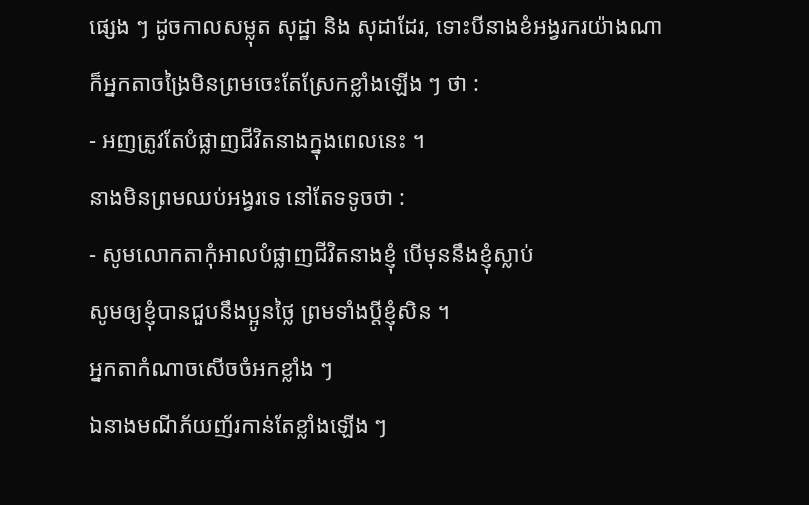ផ្សេង ៗ ដូចកាលសម្លុត សុដ្ឋា និង សុដាដែរ, ទោះបីនាងខំអង្វរករយ៉ាងណា
ក៏អ្នកតាចង្រៃមិនព្រមចេះតែស្រែកខ្លាំងឡើង ៗ ថា :
- អញត្រូវតែបំផ្លាញជីវិតនាងក្នុងពេលនេះ ។
នាងមិនព្រមឈប់អង្វរទេ នៅតែទទូចថា :
- សូមលោកតាកុំអាលបំផ្លាញជីវិតនាងខ្ញុំ បើមុននឹងខ្ញុំស្លាប់
សូមឲ្យខ្ញុំបានជួបនឹងប្អូនថ្លៃ ព្រមទាំងប្ដីខ្ញុំសិន ។
អ្នកតាកំណាចសើចចំអកខ្លាំង ៗ
ឯនាងមណីភ័យញ័រកាន់តែខ្លាំងឡើង ៗ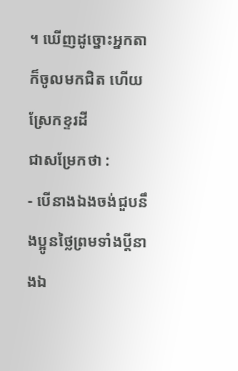។ ឃើញដូច្នោះអ្នកតាក៏ចូលមកជិត ហើយស្រែកខ្ទរដី
ជាសម្រែកថា :
- បើនាងឯងចង់ជួបនឹងប្អូនថ្លៃព្រមទាំងប្ដីនាងឯ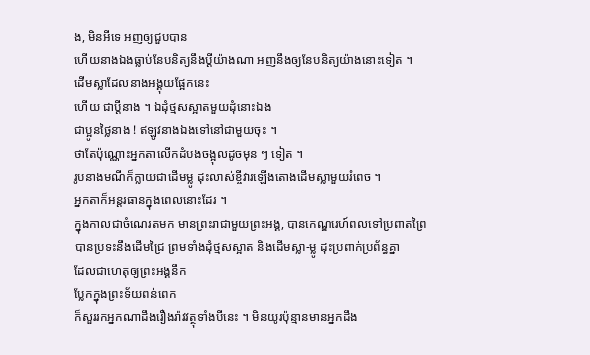ង, មិនអីទេ អញឲ្យជួបបាន
ហើយនាងឯងធ្លាប់នែបនិត្យនឹងប្ដីយ៉ាងណា អញនឹងឲ្យនែបនិត្យយ៉ាងនោះទៀត ។
ដើមស្លាដែលនាងអង្គុយផ្អែកនេះ
ហើយ ជាប្ដីនាង ។ ឯដុំថ្មសស្អាតមួយដុំនោះឯង
ជាប្អូនថ្លៃនាង ! ឥឡូវនាងឯងទៅនៅជាមួយចុះ ។
ថាតែប៉ុណ្ណោះអ្នកតាលើកដំបងចង្អុលដូចមុន ៗ ទៀត ។
រូបនាងមណីក៏ក្លាយជាដើមម្លូ ដុះលាស់ខ្ចីវារឡើងតោងដើមស្លាមួយរំពេច ។
អ្នកតាក៏អន្តរធានក្នុងពេលនោះដែរ ។
ក្នុងកាលជាចំណេរតមក មានព្រះរាជាមួយព្រះអង្គ, បានកេណ្ឌរេហ៍ពលទៅប្រពាតព្រៃ
បានប្រទះនឹងដើមជ្រៃ ព្រមទាំងដុំថ្មសស្អាត និងដើមស្លា-ម្លូ ដុះប្រពាក់ប្រព័ន្ធគ្នា
ដែលជាហេតុឲ្យព្រះអង្គនឹក
ប្លែកក្នុងព្រះទ័យពន់ពេក
ក៏សួររកអ្នកណាដឹងរឿងរ៉ាវវត្ថុទាំងបីនេះ ។ មិនយូរប៉ុន្មានមានអ្នកដឹង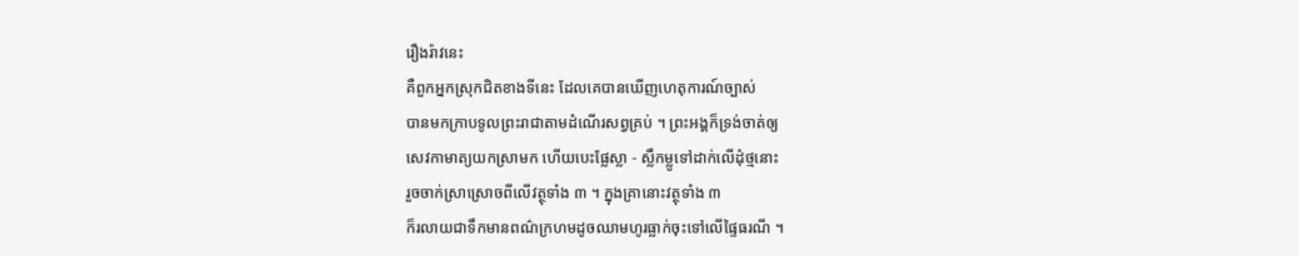រឿងរ៉ាវនេះ
គឺពួកអ្នកស្រុកជិតខាងទីនេះ ដែលគេបានឃើញហេតុការណ៍ច្បាស់
បានមកក្រាបទូលព្រះរាជាតាមដំណើរសព្វគ្រប់ ។ ព្រះអង្គក៏ទ្រង់ចាត់ឲ្យ
សេវកាមាត្យយកស្រាមក ហើយបេះផ្លែស្លា - ស្លឹកម្លូទៅដាក់លើដុំថ្មនោះ
រួចចាក់ស្រាស្រោចពីលើវត្ថុទាំង ៣ ។ ក្នុងគ្រានោះវត្ថុទាំង ៣
ក៏រលាយជាទឹកមានពណ៌ក្រហមដូចឈាមហូរធ្លាក់ចុះទៅលើផ្ទៃធរណី ។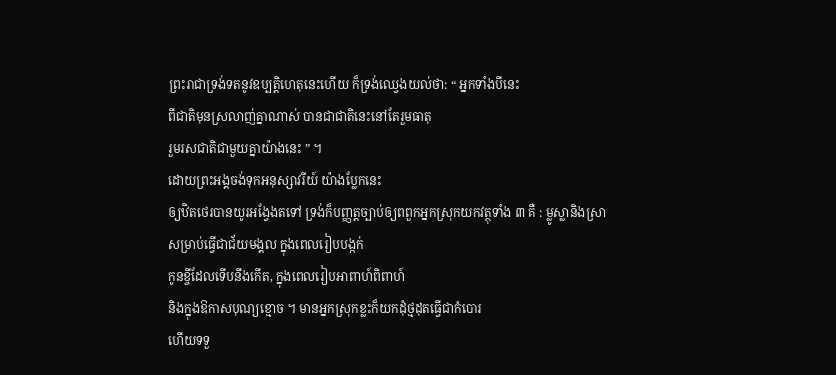ព្រះរាជាទ្រង់ទតនូវឧប្បត្តិហេតុនេះហើយ ក៏ទ្រង់ឈ្វេងយល់ថា: “ អ្នកទាំងបីនេះ
ពីជាតិមុនស្រលាញ់គ្នាណាស់ បានជាជាតិនេះនៅតែរួមធាតុ
រួមរសជាតិជាមួយគ្នាយ៉ាងនេះ ” ។
ដោយព្រះអង្គចង់ទុកអនុស្សាវរីយ៍ យ៉ាងប្លែកនេះ
ឲ្យឋិតថេរបានយូរអង្វែងតទៅ ទ្រង់ក៏បញ្ញត្តច្បាប់ឲ្យពពួកអ្នកស្រុកយកវត្ថុទាំង ៣ គឺ : ម្លូស្លានិងស្រា
សម្រាប់ធ្វើជាជ័យមង្គល ក្នុងពេលរៀបបង្កក់
កូនខ្ចីដែលទើបនឹងកើត, ក្នុងពេលរៀបអាពាហ៍ពិពាហ៍
និងក្នុងឱកាសបុណ្យខ្មោច ។ មានអ្នកស្រុកខ្លះក៏យកដុំថ្មដុតធ្វើជាកំបោរ
ហើយទទួ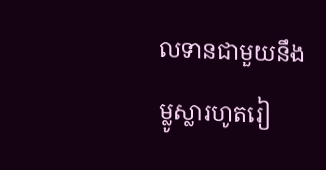លទានជាមួយនឹងម្លូស្លារហូតរៀ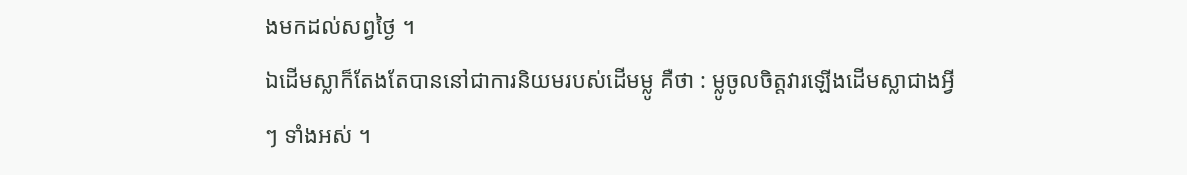ងមកដល់សព្វថ្ងៃ ។
ឯដើមស្លាក៏តែងតែបាននៅជាការនិយមរបស់ដើមម្លូ គឺថា : ម្លូចូលចិត្តវារឡើងដើមស្លាជាងអ្វី
ៗ ទាំងអស់ ។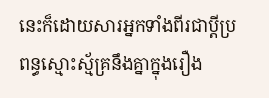នេះក៏ដោយសារអ្នកទាំងពីរជាប្ដីប្រពន្ធស្មោះស្ម័គ្រនឹងគ្នាក្នុងរឿង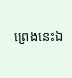ព្រេងនេះឯ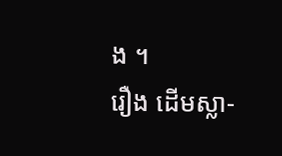ង ។
រឿង ដើមស្លា-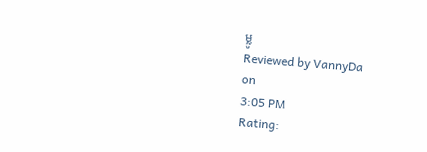ម្លូ
Reviewed by VannyDa
on
3:05 PM
Rating: